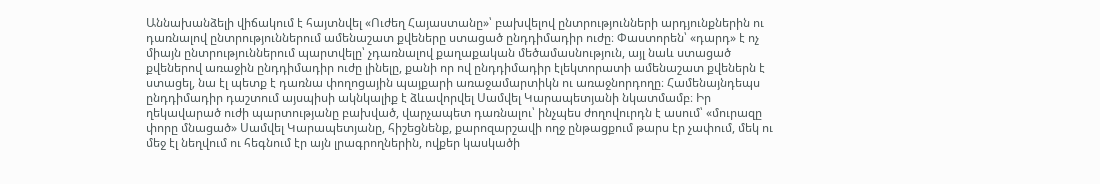Աննախանձելի վիճակում է հայտնվել «Ուժեղ Հայաստանը»՝ բախվելով ընտրությունների արդյունքներին ու դառնալով ընտրություններում ամենաշատ քվեները ստացած ընդդիմադիր ուժը։ Փաստորեն՝ «դարդ» է ոչ միայն ընտրություններում պարտվելը՝ չդառնալով քաղաքական մեծամասնություն, այլ նաև ստացած քվեներով առաջին ընդդիմադիր ուժը լինելը, քանի որ ով ընդդիմադիր էլեկտորատի ամենաշատ քվեներն է ստացել, նա էլ պետք է դառնա փողոցային պայքարի առաջամարտիկն ու առաջնորդողը։ Համենայնդեպս ընդդիմադիր դաշտում այսպիսի ակնկալիք է ձևավորվել Սամվել Կարապետյանի նկատմամբ։ Իր ղեկավարած ուժի պարտությանը բախված, վարչապետ դառնալու՝ ինչպես ժողովուրդն է ասում՝ «մուրազը փորը մնացած» Սամվել Կարապետյանը, հիշեցնենք, քարոզարշավի ողջ ընթացքում թարս էր չափում, մեկ ու մեջ էլ նեղվում ու հեգնում էր այն լրագրողներին, ովքեր կասկածի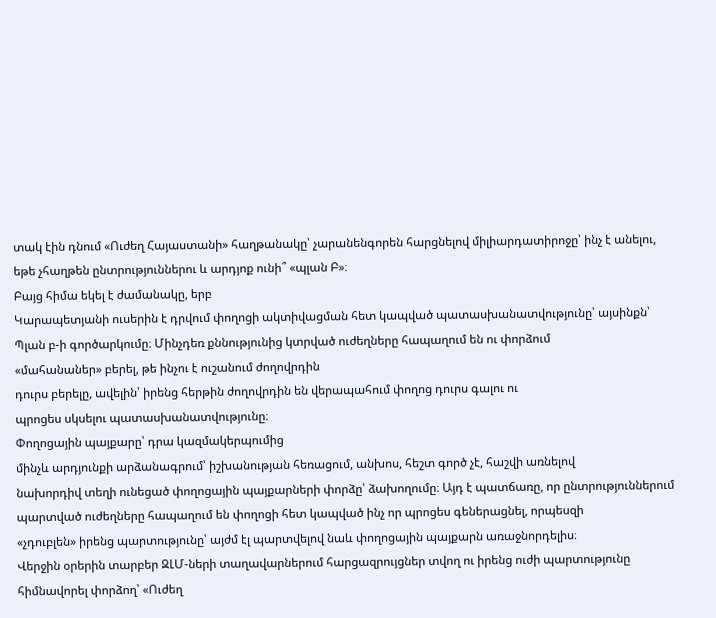տակ էին դնում «Ուժեղ Հայաստանի» հաղթանակը՝ չարանենգորեն հարցնելով միլիարդատիրոջը՝ ինչ է անելու, եթե չհաղթեն ընտրություններու և արդյոք ունի՞ «պլան Բ»։
Բայց հիմա եկել է ժամանակը, երբ
Կարապետյանի ուսերին է դրվում փողոցի ակտիվացման հետ կապված պատասխանատվությունը՝ այսինքն՝
Պլան բ-ի գործարկումը։ Մինչդեռ քննությունից կտրված ուժեղները հապաղում են ու փորձում
«մահանաներ» բերել, թե ինչու է ուշանում ժողովրդին
դուրս բերելը, ավելին՝ իրենց հերթին ժողովրդին են վերապահում փողոց դուրս գալու ու
պրոցես սկսելու պատասխանատվությունը։
Փողոցային պայքարը՝ դրա կազմակերպումից
մինչև արդյունքի արձանագրում՝ իշխանության հեռացում, անխոս, հեշտ գործ չէ, հաշվի առնելով
նախորդիվ տեղի ունեցած փողոցային պայքարների փորձը՝ ձախողումը։ Այդ է պատճառը, որ ընտրություններում
պարտված ուժեղները հապաղում են փողոցի հետ կապված ինչ որ պրոցես գեներացնել, որպեսզի
«չդուբլեն» իրենց պարտությունը՝ այժմ էլ պարտվելով նաև փողոցային պայքարն առաջնորդելիս։
Վերջին օրերին տարբեր ԶԼՄ-ների տաղավարներում հարցազրույցներ տվող ու իրենց ուժի պարտությունը
հիմնավորել փորձող՝ «Ուժեղ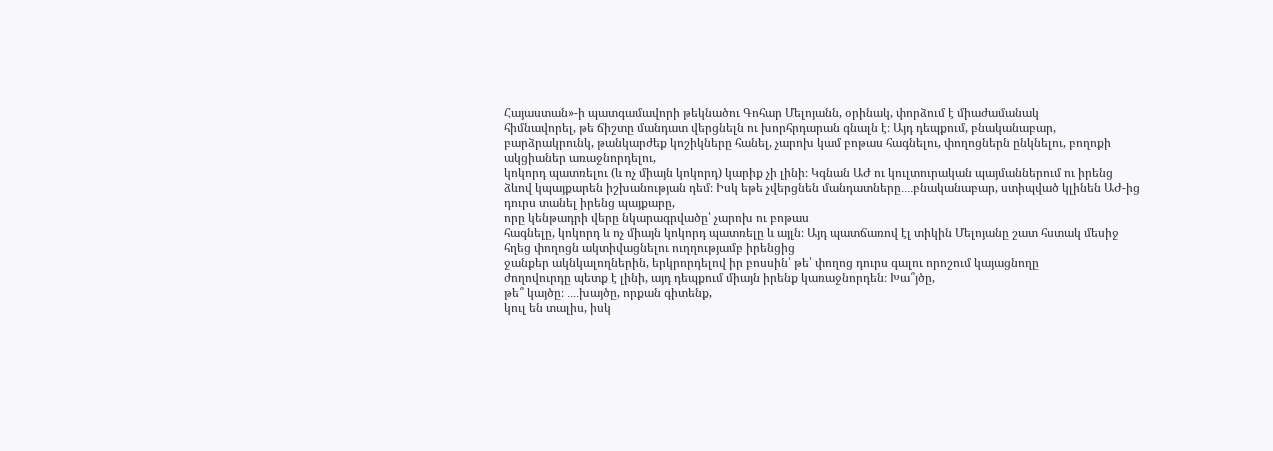Հայաստան»-ի պատգամավորի թեկնածու Գոհար Մելոյանն, օրինակ, փորձում է միաժամանակ
հիմնավորել, թե ճիշտը մանդատ վերցնելն ու խորհրդարան գնալն է։ Այդ դեպքում, բնականաբար,
բարձրակրունկ, թանկարժեք կոշիկները հանել, չարոխ կամ բոթաս հագնելու, փողոցներն ընկնելու, բողոքի ակցիաներ առաջնորդելու,
կոկորդ պատռելու (և ոչ միայն կոկորդ) կարիք չի լինի։ Կգնան ԱԺ ու կուլտուրական պայմաններում ու իրենց
ձևով կպայքարեն իշխանության դեմ։ Իսկ եթե չվերցնեն մանդատները․․․․բնականաբար, ստիպված կլինեն ԱԺ-ից դուրս տանել իրենց պայքարը,
որը կենթադրի վերը նկարագրվածը՝ չարոխ ու բոթաս
հագնելը, կոկորդ և ոչ միայն կոկորդ պատռելը և այլն։ Այդ պատճառով էլ տիկին Մելոյանը շատ հստակ մեսիջ
հղեց փողոցն ակտիվացնելու ուղղությամբ իրենցից
ջանքեր ակնկալողներին, երկրորդելով իր բոսսին՝ թե՝ փողոց դուրս գալու որոշում կայացնողը
ժողովուրդը պետք է լինի, այդ դեպքում միայն իրենք կառաջնորդեն։ Խա՞յծը,
թե՞ կայծը։ ․․․․խայծը, որքան գիտենք,
կուլ են տալիս, իսկ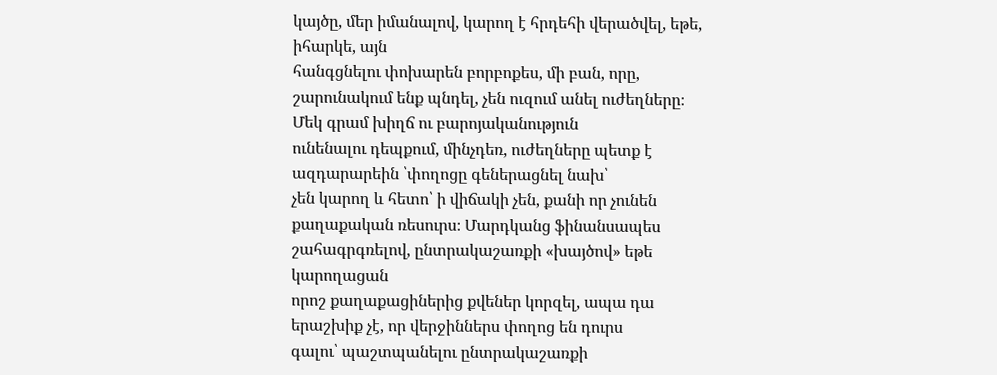կայծը, մեր իմանալով, կարող է հրդեհի վերածվել, եթե, իհարկե, այն
հանգցնելու փոխարեն բորբոքես, մի բան, որը,
շարունակում ենք պնդել, չեն ուզում անել ուժեղները։
Մեկ գրամ խիղճ ու բարոյականություն
ունենալու դեպքում, մինչդեռ, ուժեղները պետք է ազդարարեին ՝փողոցը գեներացնել նախ՝
չեն կարող և հետո՝ ի վիճակի չեն, քանի որ չունեն
քաղաքական ռեսուրս։ Մարդկանց ֆինանսապես շահագրգռելով, ընտրակաշառքի «խայծով» եթե կարողացան
որոշ քաղաքացիներից քվեներ կորզել, ապա դա երաշխիք չէ, որ վերջիններս փողոց են դուրս
գալու՝ պաշտպանելու ընտրակաշառքի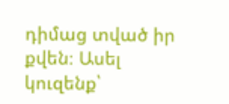դիմաց տված իր քվեն։ Ասել կուզենք՝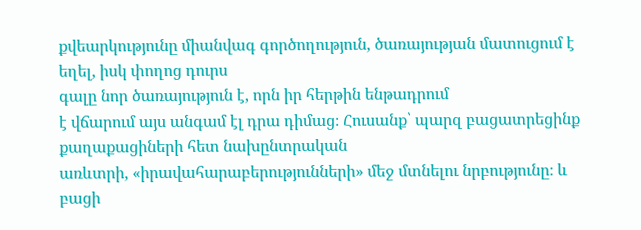քվեարկությունը միանվագ գործողություն, ծառայության մատուցում է եղել, իսկ փողոց դուրս
գալը նոր ծառայություն է, որն իր հերթին ենթադրում
է վճարում այս անգամ էլ դրա դիմաց։ Հուսանք՝ պարզ բացատրեցինք քաղաքացիների հետ նախընտրական
առևտրի, «իրավահարաբերությունների» մեջ մտնելու նրբությունը։ և բացի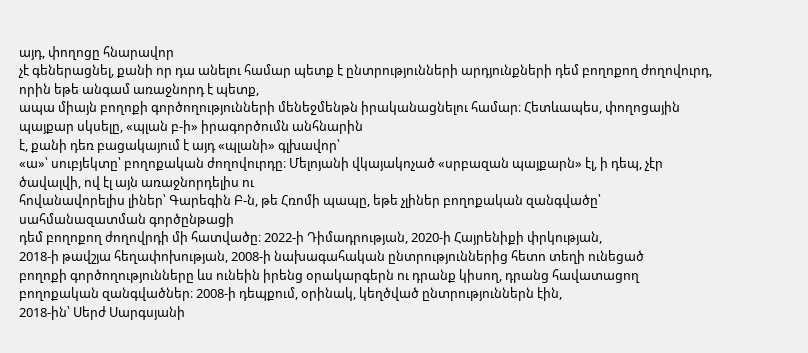այդ, փողոցը հնարավոր
չէ գեներացնել, քանի որ դա անելու համար պետք է ընտրությունների արդյունքների դեմ բողոքող ժողովուրդ, որին եթե անգամ առաջնորդ է պետք,
ապա միայն բողոքի գործողությունների մենեջմենթն իրականացնելու համար։ Հետևապես, փողոցային
պայքար սկսելը, «պլան բ-ի» իրագործումն անհնարին
է, քանի դեռ բացակայում է այդ «պլանի» գլխավոր՝
«ա»՝ սուբյեկտը՝ բողոքական ժողովուրդը։ Մելոյանի վկայակոչած «սրբազան պայքարն» էլ, ի դեպ, չէր ծավալվի, ով էլ այն առաջնորդելիս ու
հովանավորելիս լիներ՝ Գարեգին Բ-ն, թե Հռոմի պապը, եթե չլիներ բողոքական զանգվածը՝ սահմանազատման գործընթացի
դեմ բողոքող ժողովրդի մի հատվածը։ 2022-ի Դիմադրության, 2020-ի Հայրենիքի փրկության,
2018-ի թավշյա հեղափոխության, 2008-ի նախագահական ընտրություններից հետո տեղի ունեցած
բողոքի գործողությունները ևս ունեին իրենց օրակարգերն ու դրանք կիսող, դրանց հավատացող
բողոքական զանգվածներ։ 2008-ի դեպքում, օրինակ, կեղծված ընտրություններն էին,
2018-ին՝ Սերժ Սարգսյանի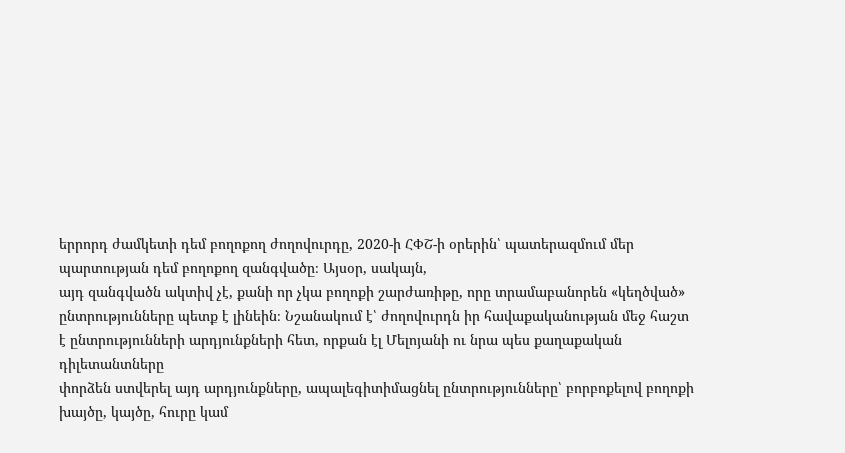երրորդ ժամկետի դեմ բողոքող ժողովուրդը, 2020-ի ՀՓՇ-ի օրերին՝ պատերազմում մեր պարտության դեմ բողոքող զանգվածը։ Այսօր, սակայն,
այդ զանգվածն ակտիվ չէ, քանի որ չկա բողոքի շարժառիթը, որը տրամաբանորեն «կեղծված»
ընտրությունները պետք է լինեին։ Նշանակում է՝ ժողովուրդն իր հավաքականության մեջ հաշտ
է ընտրությունների արդյունքների հետ, որքան էլ Մելոյանի ու նրա պես քաղաքական դիլետանտները
փորձեն ստվերել այդ արդյունքները, ապալեգիտիմացնել ընտրությունները՝ բորբոքելով բողոքի
խայծը, կայծը, հուրը կամ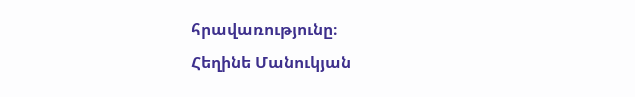հրավառությունը։
Հեղինե Մանուկյան